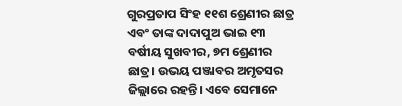ଗୁରପ୍ରତାପ ସିଂହ ୧୧ଶ ଶ୍ରେଣୀର ଛାତ୍ର ଏବଂ ତାଙ୍କ ଦାଦାପୁଅ ଭାଇ ୧୩ ବର୍ଷୀୟ ସୁଖବୀର, ୭ମ ଶ୍ରେଣୀର ଛାତ୍ର। ଉଭୟ ପଞ୍ଜାବର ଅମୃତସର ଜିଲ୍ଲାରେ ରହନ୍ତି। ଏବେ ସେମାନେ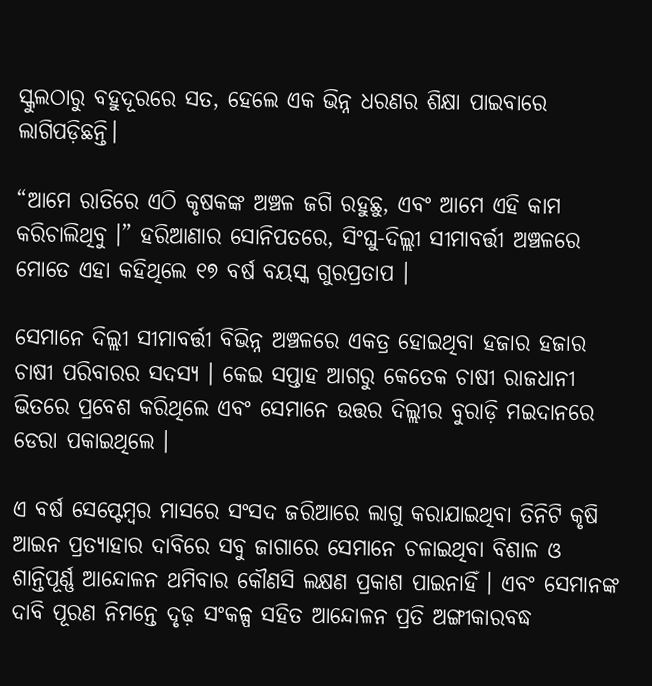ସ୍କୁଲଠାରୁ ବହୁଦୂରରେ ସତ, ହେଲେ ଏକ ଭିନ୍ନ ଧରଣର ଶିକ୍ଷା ପାଇବାରେ ଲାଗିପଡ଼ିଛନ୍ତି।

“ଆମେ ରାତିରେ ଏଠି କୃଷକଙ୍କ ଅଞ୍ଚଳ ଜଗି ରହୁଛୁ, ଏବଂ ଆମେ ଏହି କାମ କରିଚାଲିଥିବୁ ।” ହରିଆଣାର ସୋନିପତରେ, ସିଂଘୁ-ଦିଲ୍ଲୀ ସୀମାବର୍ତ୍ତୀ ଅଞ୍ଚଳରେ ମୋତେ ଏହା କହିଥିଲେ ୧୭ ବର୍ଷ ବୟସ୍କ ଗୁରପ୍ରତାପ ।

ସେମାନେ ଦିଲ୍ଲୀ ସୀମାବର୍ତ୍ତୀ ବିଭିନ୍ନ ଅଞ୍ଚଳରେ ଏକତ୍ର ହୋଇଥିବା ହଜାର ହଜାର ଚାଷୀ ପରିବାରର ସଦସ୍ୟ । କେଇ ସପ୍ତାହ ଆଗରୁ କେତେକ ଚାଷୀ ରାଜଧାନୀ ଭିତରେ ପ୍ରବେଶ କରିଥିଲେ ଏବଂ ସେମାନେ ଉତ୍ତର ଦିଲ୍ଲୀର ବୁରାଡ଼ି ମଇଦାନରେ ଡେରା ପକାଇଥିଲେ ।

ଏ ବର୍ଷ ସେପ୍ଟେମ୍ବର ମାସରେ ସଂସଦ ଜରିଆରେ ଲାଗୁ କରାଯାଇଥିବା ତିନିଟି କୃଷି ଆଇନ ପ୍ରତ୍ୟାହାର ଦାବିରେ ସବୁ ଜାଗାରେ ସେମାନେ ଚଳାଇଥିବା ବିଶାଳ ଓ ଶାନ୍ତିପୂର୍ଣ୍ଣ ଆନ୍ଦୋଳନ ଥମିବାର କୌଣସି ଲକ୍ଷଣ ପ୍ରକାଶ ପାଇନାହିଁ । ଏବଂ ସେମାନଙ୍କ ଦାବି ପୂରଣ ନିମନ୍ତେ ଦୃଢ଼ ସଂକଳ୍ପ ସହିତ ଆନ୍ଦୋଳନ ପ୍ରତି ଅଙ୍ଗୀକାରବଦ୍ଧ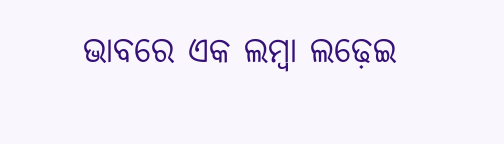ଭାବରେ ଏକ ଲମ୍ବା ଲଢ଼େଇ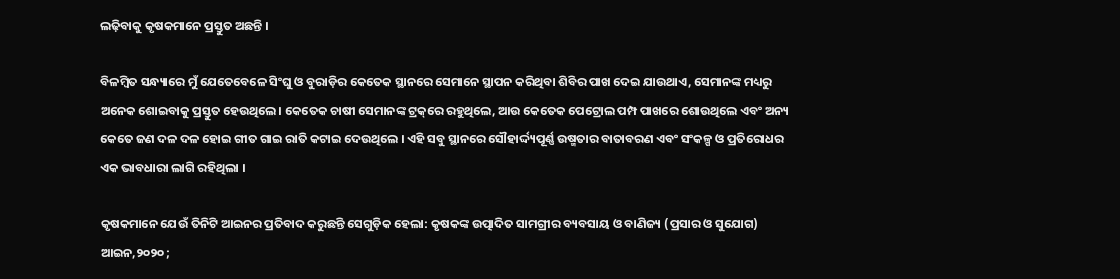ଲଢ଼ିବାକୁ କୃଷକମାନେ ପ୍ରସ୍ତୁତ ଅଛନ୍ତି ।

ବିଳମ୍ବିତ ସନ୍ଧ୍ୟାରେ ମୁଁ ଯେତେବେଳେ ସିଂଘୁ ଓ ବୁରାଡ଼ିର କେତେକ ସ୍ଥାନରେ ସେମାନେ ସ୍ଥାପନ କରିଥିବା ଶିବିର ପାଖ ଦେଇ ଯାଉଥାଏ, ସେମାନଙ୍କ ମଧ୍ୟରୁ ଅନେକ ଶୋଇବାକୁ ପ୍ରସ୍ତୁତ ହେଉଥିଲେ। କେତେକ ଚାଷୀ ସେମାନଙ୍କ ଟ୍ରକ୍‌ରେ ରହୁଥିଲେ, ଆଉ କେତେକ ପେଟ୍ରୋଲ ପମ୍ପ ପାଖରେ ଶୋଉଥିଲେ ଏବଂ ଅନ୍ୟ କେତେ ଜଣ ଦଳ ଦଳ ହୋଇ ଗୀତ ଗାଇ ରାତି କଟାଇ ଦେଉଥିଲେ । ଏହି ସବୁ ସ୍ଥାନରେ ସୌହାର୍ଦ୍ଦ୍ୟପୂର୍ଣ୍ଣ ଉଷ୍ମତାର ବାତାବରଣ ଏବଂ ସଂକଳ୍ପ ଓ ପ୍ରତିରୋଧର ଏକ ଭାବଧାରା ଲାଗି ରହିଥିଲା ।

କୃଷକମାନେ ଯେଉଁ ତିନିଟି ଆଇନର ପ୍ରତିବାଦ କରୁଛନ୍ତି ସେଗୁଡ଼ିକ ହେଲା: କୃଷକଙ୍କ ଉତ୍ପାଦିତ ସାମଗ୍ରୀର ବ୍ୟବସାୟ ଓ ବାଣିଜ୍ୟ (ପ୍ରସାର ଓ ସୁଯୋଗ) ଆଇନ,୨୦୨୦ ;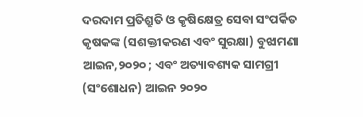ଦରଦାମ ପ୍ରତିଶ୍ରୁତି ଓ କୃଷିକ୍ଷେତ୍ର ସେବା ସଂପର୍କିତ କୃଷକଙ୍କ (ସଶକ୍ତୀକରଣ ଏବଂ ସୁରକ୍ଷା) ବୁଝାମଣା ଆଇନ,୨୦୨୦ ; ଏବଂ ଅତ୍ୟାବଶ୍ୟକ ସାମଗ୍ରୀ (ସଂଶୋଧନ) ଆଇନ ୨୦୨୦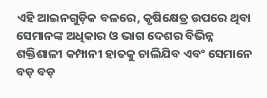ଏହି ଆଇନଗୁଡ଼ିକ ବଳରେ, କୃଷିକ୍ଷେତ୍ର ଉପରେ ଥିବା ସେମାନଙ୍କ ଅଧିକାର ଓ ଭାଗ ଦେଶର ବିଭିନ୍ନ ଶକ୍ତିଶାଳୀ କମ୍ପାନୀ ହାତକୁ ଚାଲିଯିବ ଏବଂ ସେମାନେ ବଡ଼ ବଡ଼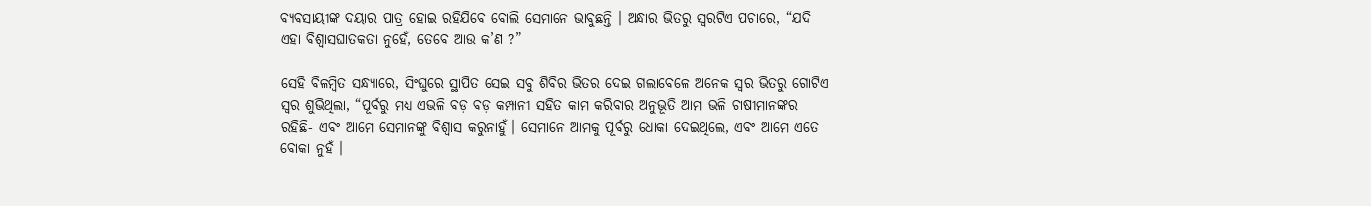ବ୍ୟବସାୟୀଙ୍କ ଦୟାର ପାତ୍ର ହୋଇ ରହିଯିବେ ବୋଲି ସେମାନେ ଭାବୁଛନ୍ତି । ଅନ୍ଧାର ଭିତରୁ ସ୍ୱରଟିଏ ପଚାରେ, “ଯଦି ଏହା ବିଶ୍ୱାସଘାତକତା ନୁହେଁ, ତେବେ ଆଉ କ’ଣ ?”

ସେହି ବିଳମ୍ବିତ ସନ୍ଧ୍ୟାରେ, ସିଂଘୁରେ ସ୍ଥାପିତ ସେଇ ସବୁ ଶିବିର ଭିତର ଦେଇ ଗଲାବେଳେ ଅନେକ ସ୍ୱର ଭିତରୁ ଗୋଟିଏ ସ୍ୱର ଶୁଭିଥିଲା, “ପୂର୍ବରୁ ମଧ୍ୟ ଏଭଳି ବଡ଼ ବଡ଼ କମ୍ପାନୀ ସହିତ କାମ କରିବାର ଅନୁଭୂତି ଆମ ଭଳି ଚାଷୀମାନଙ୍କର ରହିଛି- ଏବଂ ଆମେ ସେମାନଙ୍କୁ ବିଶ୍ୱାସ କରୁନାହୁଁ। ସେମାନେ ଆମକୁ ପୂର୍ବରୁ ଧୋକା ଦେଇଥିଲେ, ଏବଂ ଆମେ ଏତେ ବୋକା ନୁହଁ ।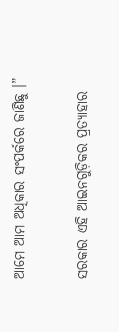ଆମେ ଆମ ଅଧିକାର ସଂପର୍କରେ ଜାଣିଛୁ ।”

ସରକାର ଏହି ଆଇନଗୁଡ଼ିକର ପ୍ରତ୍ୟାହାର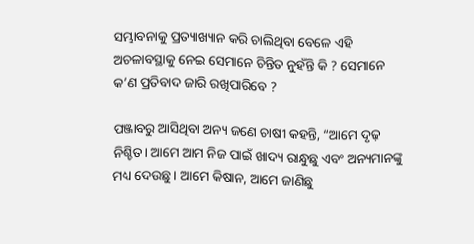ସମ୍ଭାବନାକୁ ପ୍ରତ୍ୟାଖ୍ୟାନ କରି ଚାଲିଥିବା ବେଳେ ଏହି ଅଚଳାବସ୍ଥାକୁ ନେଇ ସେମାନେ ଚିନ୍ତିତ ନୁହଁନ୍ତି କି ? ସେମାନେ କ’ଣ ପ୍ରତିବାଦ ଜାରି ରଖିପାରିବେ ?

ପଞ୍ଜାବରୁ ଆସିଥିବା ଅନ୍ୟ ଜଣେ ଚାଷୀ କହନ୍ତି, “ଆମେ ଦୃଢ଼ ନିଶ୍ଚିତ। ଆମେ ଆମ ନିଜ ପାଇଁ ଖାଦ୍ୟ ରାନ୍ଧୁଛୁ ଏବଂ ଅନ୍ୟମାନଙ୍କୁ ମଧ୍ୟ ଦେଉଛୁ । ଆମେ କିଷାନ, ଆମେ ଜାଣିଛୁ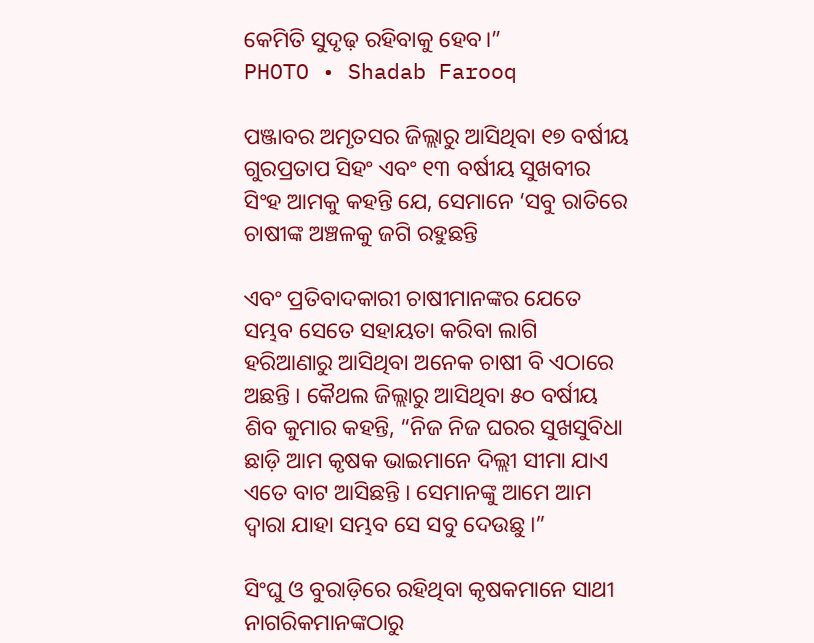କେମିତି ସୁଦୃଢ଼ ରହିବାକୁ ହେବ।”
PHOTO • Shadab Farooq

ପଞ୍ଜାବର ଅମୃତସର ଜିଲ୍ଲାରୁ ଆସିଥିବା ୧୭ ବର୍ଷୀୟ ଗୁରପ୍ରତାପ ସିହଂ ଏବଂ ୧୩ ବର୍ଷୀୟ ସୁଖବୀର ସିଂହ ଆମକୁ କହନ୍ତି ଯେ, ସେମାନେ ‘ସବୁ ରାତିରେ ଚାଷୀଙ୍କ ଅଞ୍ଚଳକୁ ଜଗି ରହୁଛନ୍ତି

ଏବଂ ପ୍ରତିବାଦକାରୀ ଚାଷୀମାନଙ୍କର ଯେତେ ସମ୍ଭବ ସେତେ ସହାୟତା କରିବା ଲାଗି ହରିଆଣାରୁ ଆସିଥିବା ଅନେକ ଚାଷୀ ବି ଏଠାରେ ଅଛନ୍ତି । କୈଥଲ ଜିଲ୍ଲାରୁ ଆସିଥିବା ୫୦ ବର୍ଷୀୟ ଶିବ କୁମାର କହନ୍ତି, “ନିଜ ନିଜ ଘରର ସୁଖସୁବିଧା ଛାଡ଼ି ଆମ କୃଷକ ଭାଇମାନେ ଦିଲ୍ଲୀ ସୀମା ଯାଏ ଏତେ ବାଟ ଆସିଛନ୍ତି । ସେମାନଙ୍କୁ ଆମେ ଆମ ଦ୍ୱାରା ଯାହା ସମ୍ଭବ ସେ ସବୁ ଦେଉଛୁ ।”

ସିଂଘୁ ଓ ବୁରାଡ଼ିରେ ରହିଥିବା କୃଷକମାନେ ସାଥୀ ନାଗରିକମାନଙ୍କଠାରୁ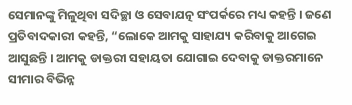ସେମାନଙ୍କୁ ମିଳୁଥିବା ସଦିଚ୍ଛା ଓ ସେବାଯତ୍ନ ସଂପର୍କରେ ମଧ୍ୟ କହନ୍ତି । ଜଣେ ପ୍ରତିବାଦକାରୀ କହନ୍ତି, “ଲୋକେ ଆମକୁ ସାହାଯ୍ୟ କରିବାକୁ ଆଗେଇ ଆସୁଛନ୍ତି । ଆମକୁ ଡାକ୍ତରୀ ସହାୟତା ଯୋଗାଇ ଦେବାକୁ ଡାକ୍ତରମାନେ ସୀମାର ବିଭିନ୍ନ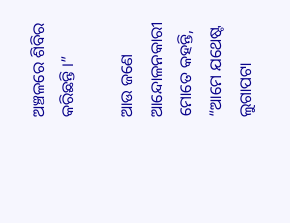ଅଞ୍ଚଳରେ ଶିବିର କରିଛନ୍ତି ।”

ଆଉ ଜଣେ ଆନ୍ଦୋଳନକାରୀ ମୋତେ କହନ୍ତି, “ଆମେ ଯଥେଷ୍ଟ ଲୁଗାପଟା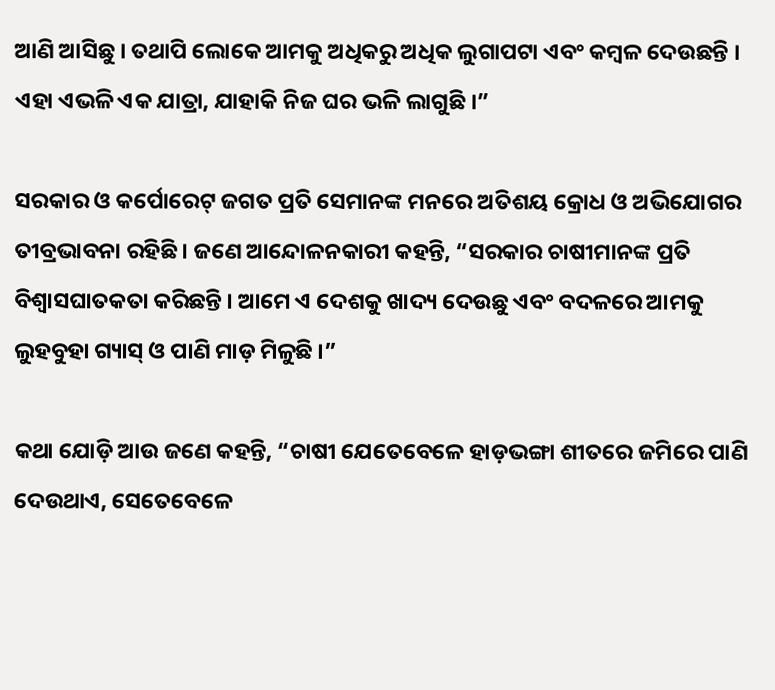ଆଣି ଆସିଛୁ । ତଥାପି ଲୋକେ ଆମକୁ ଅଧିକରୁ ଅଧିକ ଲୁଗାପଟା ଏବଂ କମ୍ବଳ ଦେଉଛନ୍ତି । ଏହା ଏଭଳି ଏକ ଯାତ୍ରା, ଯାହାକି ନିଜ ଘର ଭଳି ଲାଗୁଛି ।”

ସରକାର ଓ କର୍ପୋରେଟ୍‌ ଜଗତ ପ୍ରତି ସେମାନଙ୍କ ମନରେ ଅତିଶୟ କ୍ରୋଧ ଓ ଅଭିଯୋଗର ତୀବ୍ରଭାବନା ରହିଛି । ଜଣେ ଆନ୍ଦୋଳନକାରୀ କହନ୍ତି, “ସରକାର ଚାଷୀମାନଙ୍କ ପ୍ରତି ବିଶ୍ୱାସଘାତକତା କରିଛନ୍ତି । ଆମେ ଏ ଦେଶକୁ ଖାଦ୍ୟ ଦେଉଛୁ ଏବଂ ବଦଳରେ ଆମକୁ ଲୁହବୁହା ଗ୍ୟାସ୍‌ ଓ ପାଣି ମାଡ଼ ମିଳୁଛି ।”

କଥା ଯୋଡ଼ି ଆଉ ଜଣେ କହନ୍ତି, “ଚାଷୀ ଯେତେବେଳେ ହାଡ଼ଭଙ୍ଗା ଶୀତରେ ଜମିରେ ପାଣି ଦେଉଥାଏ, ସେତେବେଳେ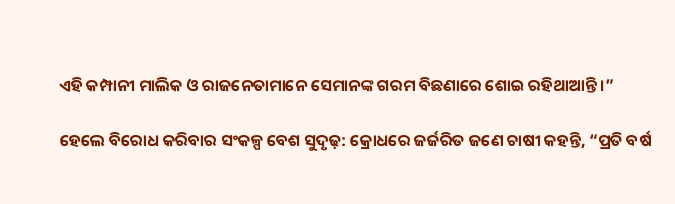ଏହି କମ୍ପାନୀ ମାଲିକ ଓ ରାଜନେତାମାନେ ସେମାନଙ୍କ ଗରମ ବିଛଣାରେ ଶୋଇ ରହିଥାଆନ୍ତି ।”

ହେଲେ ବିରୋଧ କରିବାର ସଂକଳ୍ପ ବେଶ ସୁଦୃଢ଼: କ୍ରୋଧରେ ଜର୍ଜରିତ ଜଣେ ଚାଷୀ କହନ୍ତି, “ପ୍ରତି ବର୍ଷ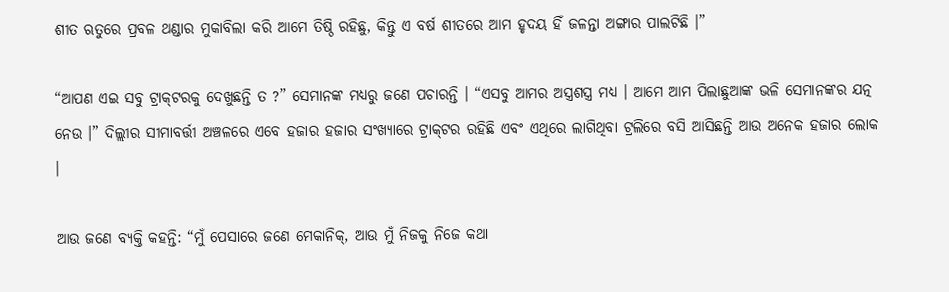ଶୀତ ଋତୁରେ ପ୍ରବଳ ଥଣ୍ଡାର ମୁକାବିଲା କରି ଆମେ ତିଷ୍ଠି ରହିଛୁ, କିନ୍ତୁ ଏ ବର୍ଷ ଶୀତରେ ଆମ ହୃଦୟ ହିଁ ଜଳନ୍ତା ଅଙ୍ଗାର ପାଲଟିଛି ।”

“ଆପଣ ଏଇ ସବୁ ଟ୍ରାକ୍‌ଟରକୁ ଦେଖୁଛନ୍ତି ତ ?” ସେମାନଙ୍କ ମଧ୍ୟରୁ ଜଣେ ପଚାରନ୍ତି । “ଏସବୁ ଆମର ଅସ୍ତ୍ରଶସ୍ତ୍ର ମଧ୍ୟ । ଆମେ ଆମ ପିଲାଛୁଆଙ୍କ ଭଳି ସେମାନଙ୍କର ଯତ୍ନ ନେଉ ।” ଦିଲ୍ଲୀର ସୀମାବର୍ତ୍ତୀ ଅଞ୍ଚଳରେ ଏବେ ହଜାର ହଜାର ସଂଖ୍ୟାରେ ଟ୍ରାକ୍‌ଟର ରହିଛି ଏବଂ ଏଥିରେ ଲାଗିଥିବା ଟ୍ରଲିରେ ବସି ଆସିଛନ୍ତି ଆଉ ଅନେକ ହଜାର ଲୋକ ।

ଆଉ ଜଣେ ବ୍ୟକ୍ତି କହନ୍ତି: “ମୁଁ ପେସାରେ ଜଣେ ମେକାନିକ୍‌, ଆଉ ମୁଁ ନିଜକୁ ନିଜେ କଥା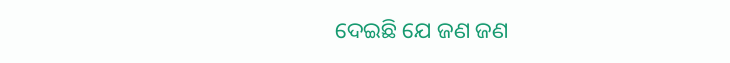ଦେଇଛି ଯେ ଜଣ ଜଣ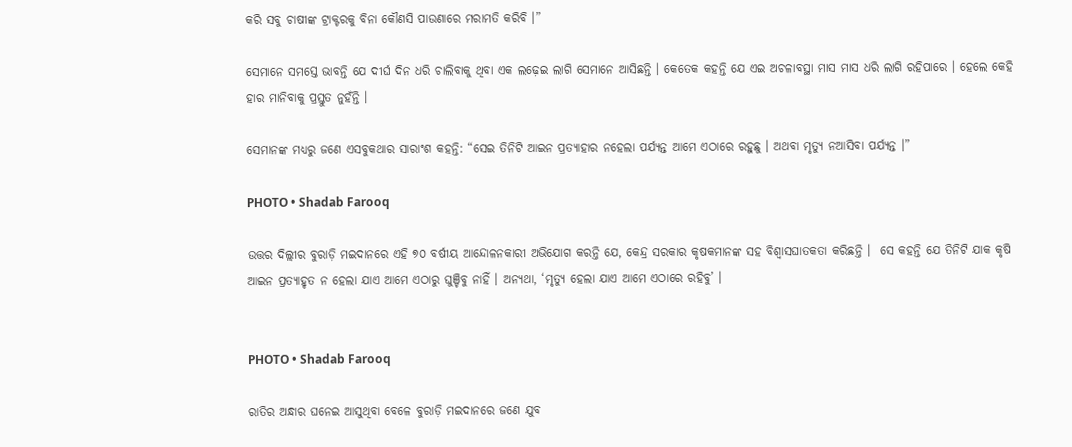କରି ସବୁ ଚାଷୀଙ୍କ ଟ୍ରାକ୍ଟରକୁ ବିନା କୌଣସି ପାଉଣାରେ ମରାମତି କରିବି ।”

ସେମାନେ ସମସ୍ତେ ଭାବନ୍ତି ଯେ ଦୀର୍ଘ ଦିନ ଧରି ଚାଲିବାକୁ ଥିବା ଏକ ଲଢ଼େଇ ଲାଗି ସେମାନେ ଆସିଛନ୍ତି । କେତେକ କହନ୍ତି ଯେ ଏଇ ଅଚଳାବସ୍ଥା ମାସ ମାସ ଧରି ଲାଗି ରହିପାରେ । ହେଲେ କେହି ହାର ମାନିବାକୁ ପ୍ରସ୍ତୁତ ନୁହଁନ୍ତି ।

ସେମାନଙ୍କ ମଧ୍ୟରୁ ଜଣେ ଏସବୁକଥାର ସାରାଂଶ କହନ୍ତି: “ସେଇ ତିନିଟି ଆଇନ ପ୍ରତ୍ୟାହାର ନହେଲା ପର୍ଯ୍ୟନ୍ତ ଆମେ ଏଠାରେ ରହୁଛୁ । ଅଥବା ମୃତ୍ୟୁ ନଆସିବା ପର୍ଯ୍ୟନ୍ତ ।”

PHOTO • Shadab Farooq

ଉତ୍ତର ଦିଲ୍ଲୀର ବୁରାଡ଼ି ମଇଦାନରେ ଏହି ୭୦ ବର୍ଷୀୟ ଆନ୍ଦୋଳନକାରୀ ଅଭିଯୋଗ କରନ୍ତି ଯେ, କେନ୍ଦ୍ର ସରକାର କୃଷକମାନଙ୍କ ସହ ବିଶ୍ୱାସଘାତକତା କରିଛନ୍ତି ।  ସେ କହନ୍ତି ଯେ ତିନିଟି ଯାକ କୃଷି ଆଇନ ପ୍ରତ୍ୟାହୃତ ନ ହେଲା ଯାଏ ଆମେ ଏଠାରୁ ଘୁଞ୍ଚିବୁ ନାହିଁ । ଅନ୍ୟଥା, ‘ମୃତ୍ୟୁ ହେଲା ଯାଏ ଆମେ ଏଠାରେ ରହିବୁ’ ।


PHOTO • Shadab Farooq

ରାତିର ଅନ୍ଧାର ଘନେଇ ଆସୁଥିବା ବେଳେ ବୁରାଡ଼ି ମଇଦାନରେ ଜଣେ ଯୁବ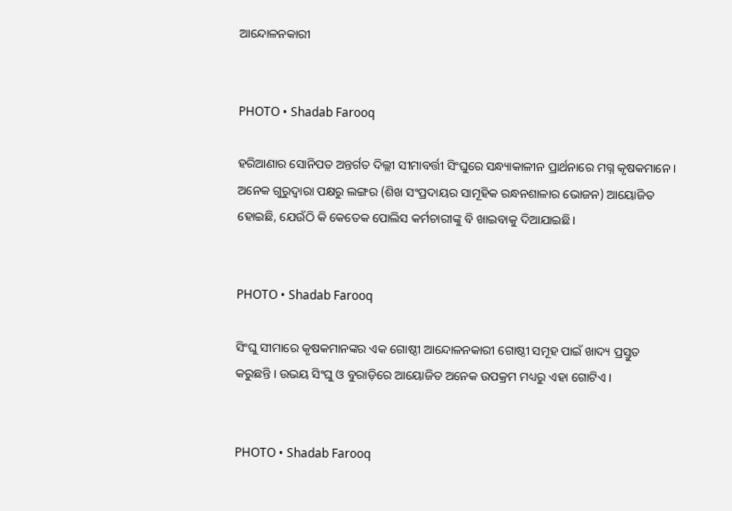ଆନ୍ଦୋଳନକାରୀ


PHOTO • Shadab Farooq

ହରିଆଣାର ସୋନିପତ ଅନ୍ତର୍ଗତ ଦିଲ୍ଲୀ ସୀମାବର୍ତ୍ତୀ ସିଂଘୁରେ ସନ୍ଧ୍ୟାକାଳୀନ ପ୍ରାର୍ଥନାରେ ମଗ୍ନ କୃଷକମାନେ । ଅନେକ ଗୁରୁଦ୍ୱାରା ପକ୍ଷରୁ ଲଙ୍ଗର (ଶିଖ ସଂପ୍ରଦାୟର ସାମୂହିକ ରନ୍ଧନଶାଳାର ଭୋଜନ) ଆୟୋଜିତ ହୋଇଛି, ଯେଉଁଠି କି କେତେକ ପୋଲିସ କର୍ମଚାରୀଙ୍କୁ ବି ଖାଇବାକୁ ଦିଆଯାଇଛି।


PHOTO • Shadab Farooq

ସିଂଘୁ ସୀମାରେ କୃଷକମାନଙ୍କର ଏକ ଗୋଷ୍ଠୀ ଆନ୍ଦୋଳନକାରୀ ଗୋଷ୍ଠୀ ସମୂହ ପାଇଁ ଖାଦ୍ୟ ପ୍ରସ୍ତୁତ କରୁଛନ୍ତି । ଉଭୟ ସିଂଘୁ ଓ ବୁରାଡ଼ିରେ ଆୟୋଜିତ ଅନେକ ଉପକ୍ରମ ମଧ୍ୟରୁ ଏହା ଗୋଟିଏ ।


PHOTO • Shadab Farooq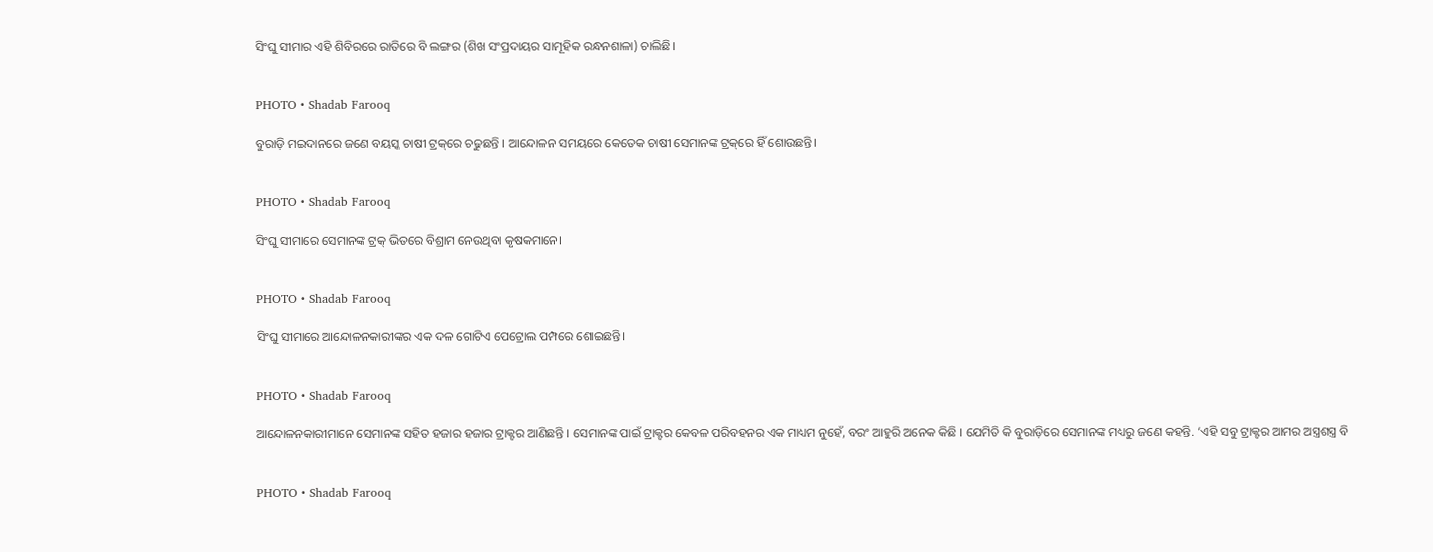ସିଂଘୁ ସୀମାର ଏହି ଶିବିରରେ ରାତିରେ ବି ଲଙ୍ଗର (ଶିଖ ସଂପ୍ରଦାୟର ସାମୂହିକ ରନ୍ଧନଶାଳା) ଚାଲିଛି।


PHOTO • Shadab Farooq

ବୁରାଡ଼ି ମଇଦାନରେ ଜଣେ ବୟସ୍କ ଚାଷୀ ଟ୍ରକ୍‌ରେ ଚଢୁଛନ୍ତି । ଆନ୍ଦୋଳନ ସମୟରେ କେତେକ ଚାଷୀ ସେମାନଙ୍କ ଟ୍ରକ୍‌ରେ ହିଁ ଶୋଉଛନ୍ତି।


PHOTO • Shadab Farooq

ସିଂଘୁ ସୀମାରେ ସେମାନଙ୍କ ଟ୍ରକ୍‌ ଭିତରେ ବିଶ୍ରାମ ନେଉଥିବା କୃଷକମାନେ।


PHOTO • Shadab Farooq

ସିଂଘୁ ସୀମାରେ ଆନ୍ଦୋଳନକାରୀଙ୍କର ଏକ ଦଳ ଗୋଟିଏ ପେଟ୍ରୋଲ ପମ୍ପରେ ଶୋଇଛନ୍ତି।


PHOTO • Shadab Farooq

ଆନ୍ଦୋଳନକାରୀମାନେ ସେମାନଙ୍କ ସହିତ ହଜାର ହଜାର ଟ୍ରାକ୍ଟର ଆଣିଛନ୍ତି । ସେମାନଙ୍କ ପାଇଁ ଟ୍ରାକ୍ଟର କେବଳ ପରିବହନର ଏକ ମାଧ୍ୟମ ନୁହେଁ, ବରଂ ଆହୁରି ଅନେକ କିଛି । ଯେମିତି କି ବୁରାଡ଼ିରେ ସେମାନଙ୍କ ମଧ୍ୟରୁ ଜଣେ କହନ୍ତି. ‘ଏହି ସବୁ ଟ୍ରାକ୍ଟର ଆମର ଅସ୍ତ୍ରଶସ୍ତ୍ର ବି


PHOTO • Shadab Farooq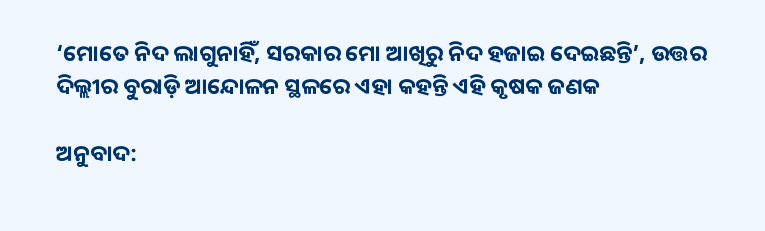‘ମୋତେ ନିଦ ଲାଗୁନାହିଁ, ସରକାର ମୋ ଆଖିରୁ ନିଦ ହଜାଇ ଦେଇଛନ୍ତି’, ଉତ୍ତର ଦିଲ୍ଲୀର ବୁରାଡ଼ି ଆନ୍ଦୋଳନ ସ୍ଥଳରେ ଏହା କହନ୍ତି ଏହି କୃଷକ ଜଣକ

ଅନୁବାଦ: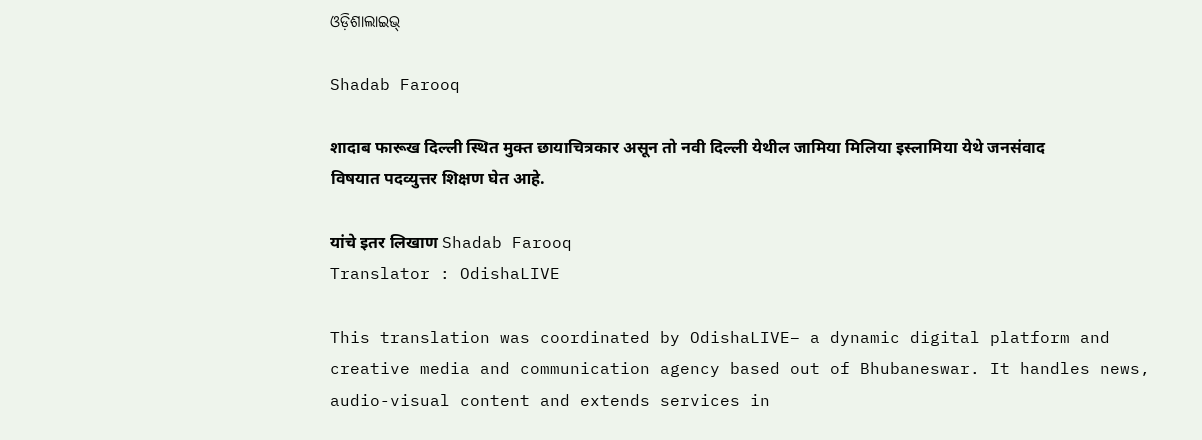ଓଡ଼ିଶାଲାଇଭ୍‍

Shadab Farooq

शादाब फारूख दिल्ली स्थित मुक्त छायाचित्रकार असून तो नवी दिल्ली येथील जामिया मिलिया इस्लामिया येथे जनसंवाद विषयात पदव्युत्तर शिक्षण घेत आहे.

यांचे इतर लिखाण Shadab Farooq
Translator : OdishaLIVE

This translation was coordinated by OdishaLIVE– a dynamic digital platform and creative media and communication agency based out of Bhubaneswar. It handles news, audio-visual content and extends services in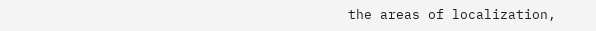the areas of localization,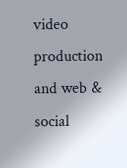video production and web & social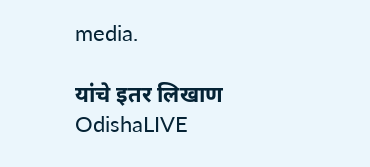media.

यांचे इतर लिखाण OdishaLIVE